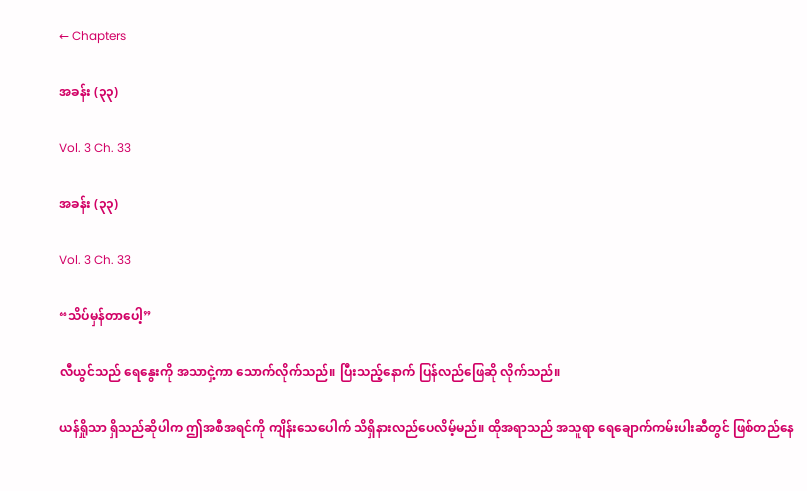← Chapters

အခန်း (၃၃)

Vol. 3 Ch. 33

အခန်း (၃၃)

Vol. 3 Ch. 33

“သိပ်မှန်တာပေါ့”

လီယွင်သည် ရေနွေးကို အသာငှဲ့ကာ သောက်လိုက်သည်။ ပြီးသည့်နောက် ပြန်လည်ဖြေဆို လိုက်သည်။

ယန်ရှိုသာ ရှိသည်ဆိုပါက ဤအစီအရင်ကို ကျိန်းသေပေါက် သိရှိနားလည်ပေလိမ့်မည်။ ထိုအရာသည် အသူရာ ရေချောက်ကမ်းပါးဆီတွင် ဖြစ်တည်နေ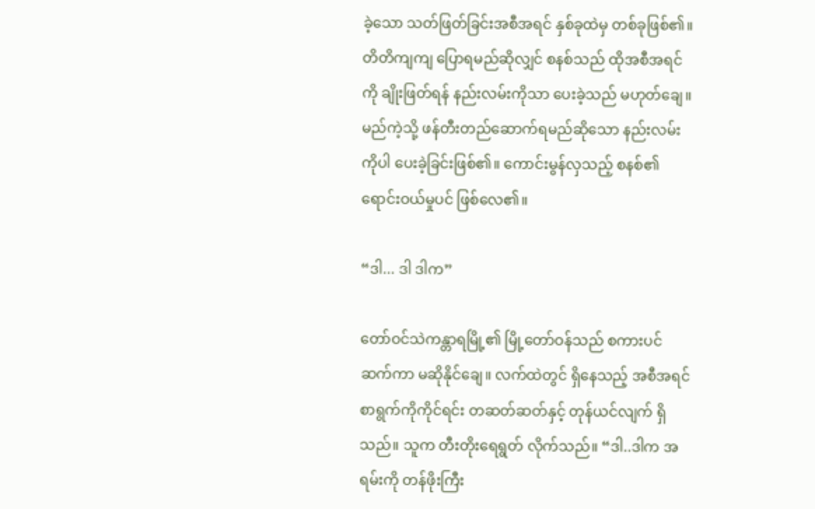ခဲ့သော သတ်ဖြတ်ခြင်းအစီအရင် နှစ်ခုထဲမှ တစ်ခုဖြစ်၏။ တိတိကျကျ ပြောရမည်ဆိုလျှင် စနစ်သည် ထိုအစီအရင်ကို ချိုးဖြတ်ရန် နည်းလမ်းကိုသာ ပေးခဲ့သည် မဟုတ်ချေ။ မည်ကဲ့သို့ ဖန်တီးတည်ဆောက်ရမည်ဆိုသော နည်းလမ်းကိုပါ ပေးခဲ့ခြင်းဖြစ်၏။ ကောင်းမွန်လှသည့် စနစ်၏ ရောင်းဝယ်မှုပင် ဖြစ်လေ၏။

“ဒါ... ဒါ ဒါက”

တော်ဝင်သဲကန္တာရမြို့၏ မြို့တော်ဝန်သည် စကားပင် ဆက်ကာ မဆိုနိုင်ချေ။ လက်ထဲတွင် ရှိနေသည့် အစီအရင်စာရွက်ကိုကိုင်ရင်း တဆတ်ဆတ်နှင့် တုန်ယင်လျက် ရှိသည်။ သူက တီးတိုးရေရွတ် လိုက်သည်။ “ဒါ..ဒါက အရမ်းကို တန်ဖိုးကြီး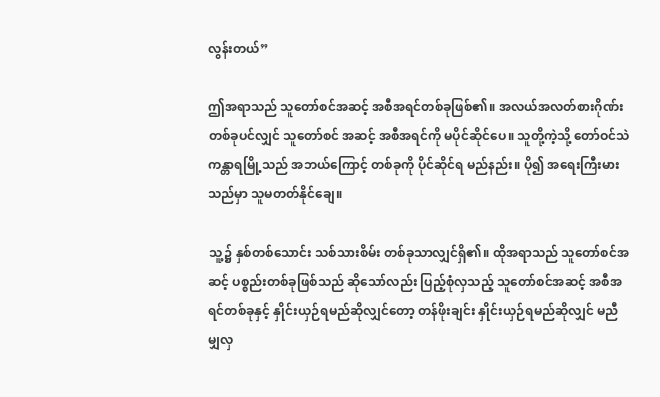လွန်းတယ်”

ဤအရာသည် သူတော်စင်အဆင့် အစီအရင်တစ်ခုဖြစ်၏။ အလယ်အလတ်စားဂိုဏ်းတစ်ခုပင်လျှင် သူတော်စင် အဆင့် အစီအရင်ကို မပိုင်ဆိုင်ပေ။ သူတို့ကဲ့သို့ တော်ဝင်သဲကန္တာရမြို့သည် အဘယ်ကြောင့် တစ်ခုကို ပိုင်ဆိုင်ရ မည်နည်း။ ပို၍ အရေးကြီးမားသည်မှာ သူမတတ်နိုင်ချေ။

သူ့၌ နှစ်တစ်သောင်း သစ်သားစိမ်း တစ်ခုသာလျှင်ရှိ၏။ ထိုအရာသည် သူတော်စင်အဆင့် ပစ္စည်းတစ်ခုဖြစ်သည် ဆိုသော်လည်း ပြည့်စုံလှသည့် သူတော်စင်အဆင့် အစီအရင်တစ်ခုနှင့် နှိုင်းယှဉ်ရမည်ဆိုလျှင်တော့ တန်ဖိုးချင်း နှိုင်းယှဉ်ရမည်ဆိုလျှင် မညီမျှလှ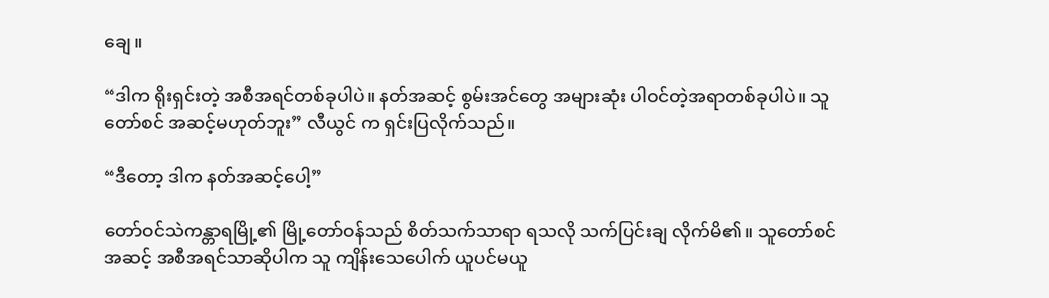ချေ။

“ဒါက ရိုးရှင်းတဲ့ အစီအရင်တစ်ခုပါပဲ။ နတ်အဆင့် စွမ်းအင်တွေ အများဆုံး ပါဝင်တဲ့အရာတစ်ခုပါပဲ။ သူတော်စင် အဆင့်မဟုတ်ဘူး” လီယွင် က ရှင်းပြလိုက်သည်။

“ဒီတော့ ဒါက နတ်အဆင့်ပေါ့”

တော်ဝင်သဲကန္တာရမြို့၏ မြို့တော်ဝန်သည် စိတ်သက်သာရာ ရသလို သက်ပြင်းချ လိုက်မိ၏။ သူတော်စင်အဆင့် အစီအရင်သာဆိုပါက သူ ကျိန်းသေပေါက် ယူပင်မယူ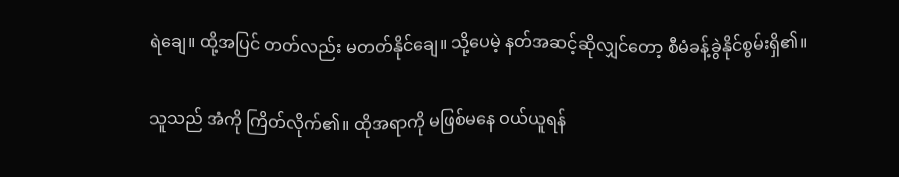ရဲချေ။ ထို့အပြင် တတ်လည်း မတတ်နိုင်ချေ။ သို့ပေမဲ့ နတ်အဆင့်ဆိုလျှင်တော့ စီမံခန့်ခွဲနိုင်စွမ်းရှိ၏။

သူသည် အံကို ကြိတ်လိုက်၏။ ထိုအရာကို မဖြစ်မနေ ဝယ်ယူရန်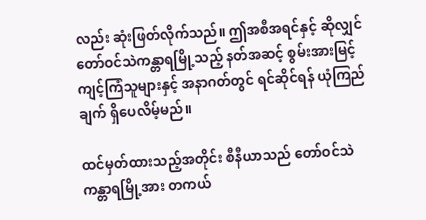လည်း ဆုံးဖြတ်လိုက်သည်။ ဤအစီအရင်နှင့် ဆိုလျှင် တော်ဝင်သဲကန္တာရမြို့သည့် နတ်အဆင့် စွမ်းအားမြင့် ကျင့်ကြံသူများနှင့် အနာဂတ်တွင် ရင်ဆိုင်ရန် ယုံကြည်ချက် ရှိပေလိမ့်မည်။

ထင်မှတ်ထားသည့်အတိုင်း စီနီယာသည် တော်ဝင်သဲကန္တာရမြို့အား တကယ်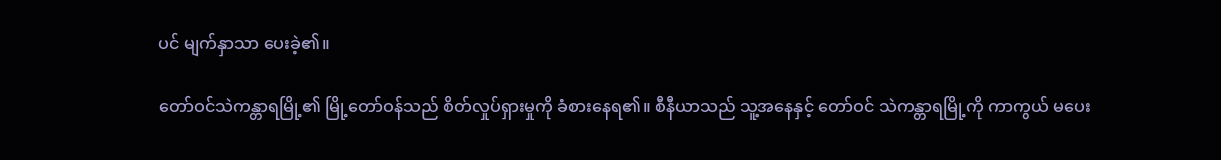ပင် မျက်နှာသာ ပေးခဲ့၏။

တော်ဝင်သဲကန္တာရမြို့၏ မြို့တော်ဝန်သည် စိတ်လှုပ်ရှားမှုကို ခံစားနေရ၏။ စီနီယာသည် သူ့အနေနှင့် တော်ဝင် သဲကန္တာရမြို့ကို ကာကွယ် မပေး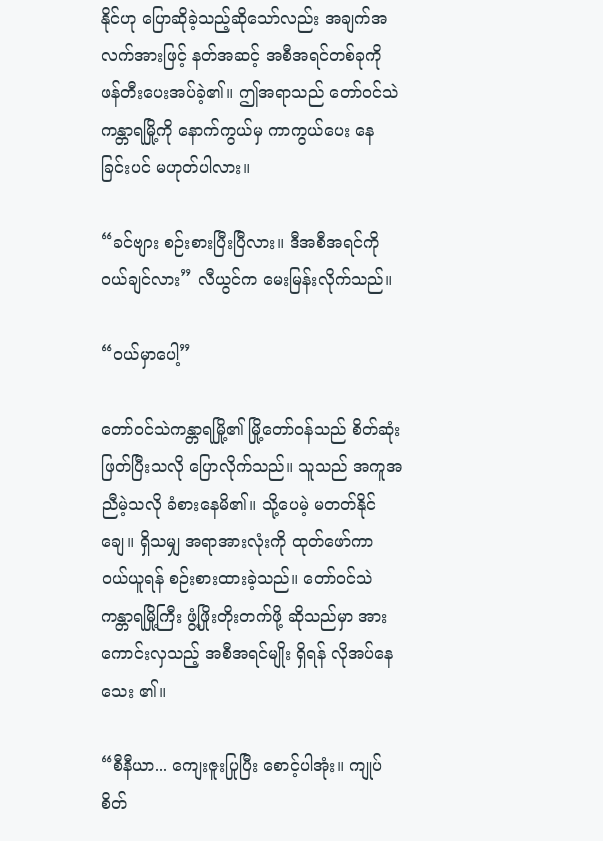နိုင်ဟု ပြောဆိုခဲ့သည့်ဆိုသော်လည်း အချက်အလက်အားဖြင့် နတ်အဆင့် အစီအရင်တစ်ခုကို ဖန်တီးပေးအပ်ခဲ့၏။ ဤအရာသည် တော်ဝင်သဲကန္တာရမြို့ကို နောက်ကွယ်မှ ကာကွယ်ပေး နေခြင်းပင် မဟုတ်ပါလား။

“ခင်ဗျား စဉ်းစားပြီးပြီလား။ ဒီအစီအရင်ကို ဝယ်ချင်လား” လီယွင်က မေးမြန်းလိုက်သည်။

“ဝယ်မှာပေါ့”

တော်ဝင်သဲကန္တာရမြို့၏ မြို့တော်ဝန်သည် စိတ်ဆုံးဖြတ်ပြီးသလို ပြောလိုက်သည်။ သူသည် အကူအညီမဲ့သလို ခံစားနေမိ၏။ သို့ပေမဲ့ မတတ်နိုင်ချေ။ ရှိသမျှ အရာအားလုံးကို ထုတ်ဖော်ကာ ဝယ်ယူရန် စဉ်းစားထားခဲ့သည်။ တော်ဝင်သဲကန္တာရမြို့ကြီး ဖွံ့ဖြိုးတိုးတက်ဖို့ ဆိုသည်မှာ အားကောင်းလှသည့် အစီအရင်မျိုး ရှိရန် လိုအပ်နေသေး ၏။

“စီနီယာ... ကျေးဇူးပြုပြီး စောင့်ပါအုံး။ ကျုပ် စိတ်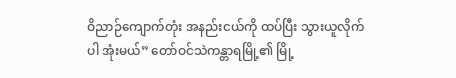ဝိညာဉ်ကျောက်တုံး အနည်းငယ်ကို ထပ်ပြီး သွားယူလိုက်ပါ အုံးမယ်” တော်ဝင်သဲကန္တာရမြို့၏ မြို့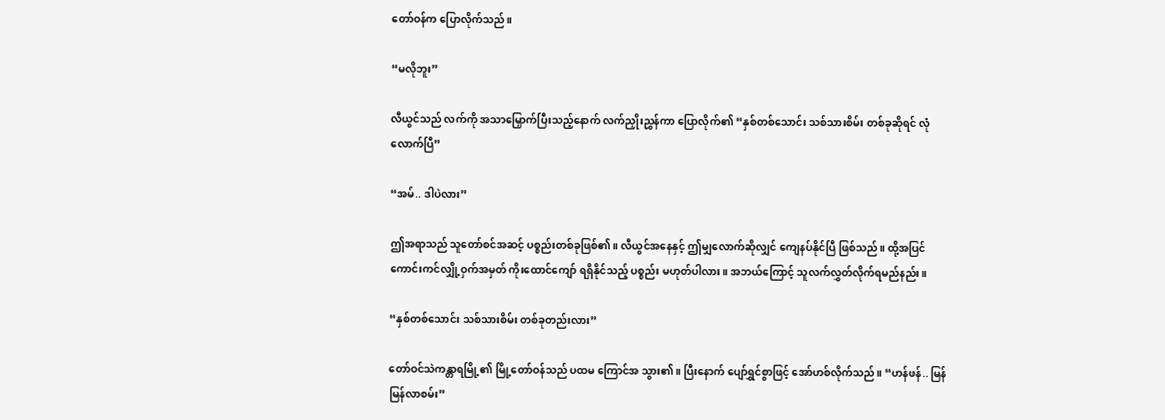တော်ဝန်က ပြောလိုက်သည်။

“မလိုဘူး”

လီယွင်သည် လက်ကို အသာမြှောက်ပြီးသည့်နောက် လက်ညှိုးညွှန်ကာ ပြောလိုက်၏ “နှစ်တစ်သောင်း သစ်သားစိမ်း တစ်ခုဆိုရင် လုံလောက်ပြီ”

“အမ်.. ဒါပဲလား”

ဤအရာသည် သူတော်စင်အဆင့် ပစ္စည်းတစ်ခုဖြစ်၏။ လီယွင်အနေနှင့် ဤမျှလောက်ဆိုလျှင် ကျေနပ်နိုင်ပြီ ဖြစ်သည်။ ထို့အပြင် ကောင်းကင်လျှို့ဝှက်အမှတ် ကိုးထောင်ကျော် ရရှိနိုင်သည့် ပစ္စည်း မဟုတ်ပါလား။ အဘယ်ကြောင့် သူလက်လွှတ်လိုက်ရမည်နည်း။

“နှစ်တစ်သောင်း သစ်သားစိမ်း တစ်ခုတည်းလား”

တော်ဝင်သဲကန္တာရမြို့၏ မြို့တော်ဝန်သည် ပထမ ကြောင်အ သွား၏။ ပြီးနောက် ပျော်ရွှင်စွာဖြင့် အော်ဟစ်လိုက်သည်။ “ဟန်ဖန်.. မြန်မြန်လာစမ်း”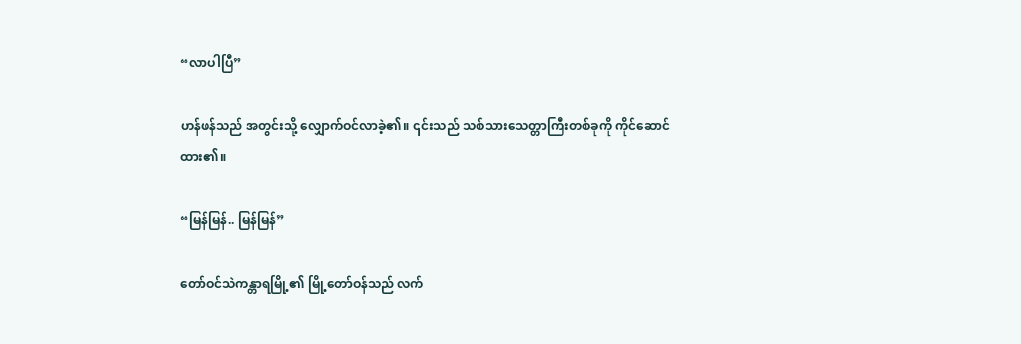“လာပါပြီ”

ဟန်ဖန်သည် အတွင်းသို့ လျှောက်ဝင်လာခဲ့၏။ ၎င်းသည် သစ်သားသေတ္တာကြီးတစ်ခုကို ကိုင်ဆောင်ထား၏။

“မြန်မြန်.. မြန်မြန်”

တော်ဝင်သဲကန္တာရမြို့၏ မြို့တော်ဝန်သည် လက်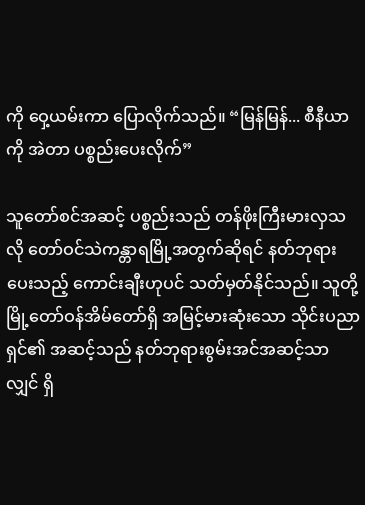ကို ဝှေ့ယမ်းကာ ပြောလိုက်သည်။ “မြန်မြန်... စီနီယာကို အဲတာ ပစ္စည်းပေးလိုက်”

သူတော်စင်အဆင့် ပစ္စည်းသည် တန်ဖိုးကြီးမားလှသလို တော်ဝင်သဲကန္တာရမြို့အတွက်ဆိုရင် နတ်ဘုရား ပေးသည့် ကောင်းချီးဟုပင် သတ်မှတ်နိုင်သည်။ သူတို့ မြို့တော်ဝန်အိမ်တော်ရှိ အမြင့်မားဆုံးသော သိုင်းပညာရှင်၏ အဆင့်သည် နတ်ဘုရားစွမ်းအင်အဆင့်သာလျှင် ရှိ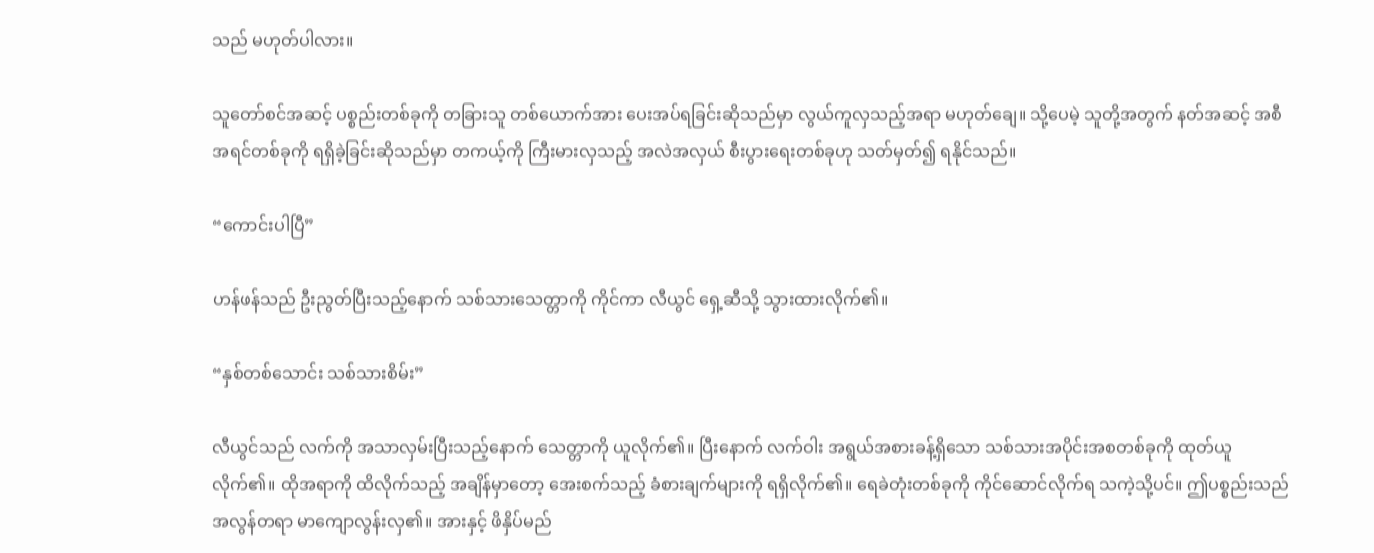သည် မဟုတ်ပါလား။

သူတော်စင်အဆင့် ပစ္စည်းတစ်ခုကို တခြားသူ တစ်ယောက်အား ပေးအပ်ရခြင်းဆိုသည်မှာ လွယ်ကူလှသည့်အရာ မဟုတ်ချေ။ သို့ပေမဲ့ သူတို့အတွက် နတ်အဆင့် အစီအရင်တစ်ခုကို ရရှိခဲ့ခြင်းဆိုသည်မှာ တကယ့်ကို ကြီးမားလှသည့် အလဲအလှယ် စီးပွားရေးတစ်ခုဟု သတ်မှတ်၍ ရနိုင်သည်။

“ကောင်းပါပြီ”

ဟန်ဖန်သည် ဦးညွတ်ပြီးသည့်နောက် သစ်သားသေတ္တာကို ကိုင်ကာ လီယွင် ရှေ့ဆီသို့ သွားထားလိုက်၏။

“နှစ်တစ်သောင်း သစ်သားစိမ်း”

လီယွင်သည် လက်ကို အသာလှမ်းပြီးသည့်နောက် သေတ္တာကို ယူလိုက်၏။ ပြီးနောက် လက်ဝါး အရွယ်အစားခန့်ရှိသော သစ်သားအပိုင်းအစတစ်ခုကို ထုတ်ယူလိုက်၏။ ထိုအရာကို ထိလိုက်သည့် အချိန်မှာတော့ အေးစက်သည့် ခံစားချက်များကို ရရှိလိုက်၏။ ရေခဲတုံးတစ်ခုကို ကိုင်ဆောင်လိုက်ရ သကဲ့သို့ပင်။ ဤပစ္စည်းသည် အလွန်တရာ မာကျောလွန်းလှ၏။ အားနှင့် ဖိနှိပ်မည်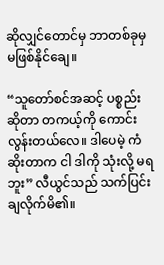ဆိုလျှင်တောင်မှ ဘာတစ်ခုမှ မဖြစ်နိုင်ချေ။

“သူတော်စင်အဆင့် ပစ္စည်းဆိုတာ တကယ့်ကို ကောင်းလွန်းတယ်လေ။ ဒါပေမဲ့ ကံဆိုးတာက ငါ ဒါကို သုံးလို့ မရဘူး” လီယွင်သည် သက်ပြင်းချလိုက်မိ၏။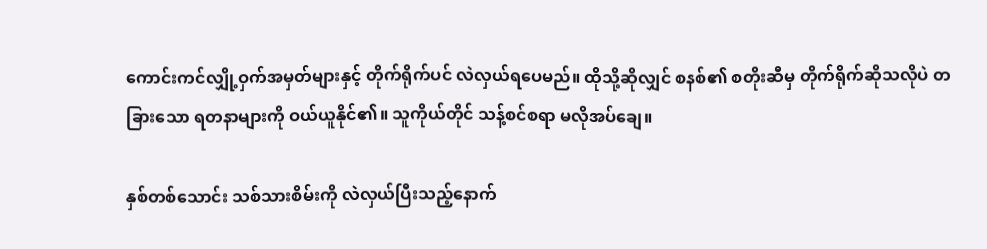ကောင်းကင်လျှို့ဝှက်အမှတ်များနှင့် တိုက်ရိုက်ပင် လဲလှယ်ရပေမည်။ ထိုသို့ဆိုလျှင် စနစ်၏ စတိုးဆီမှ တိုက်ရိုက်ဆိုသလိုပဲ တခြားသော ရတနာများကို ဝယ်ယူနိုင်၏။ သူကိုယ်တိုင် သန့်စင်စရာ မလိုအပ်ချေ။

နှစ်တစ်သောင်း သစ်သားစိမ်းကို လဲလှယ်ပြီးသည့်နောက်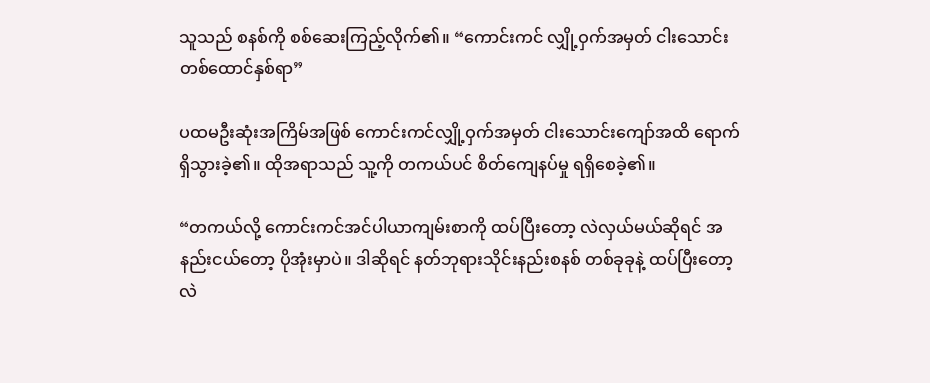သူသည် စနစ်ကို စစ်ဆေးကြည့်လိုက်၏။ “ကောင်းကင် လျှို့ဝှက်အမှတ် ငါးသောင်းတစ်ထောင်နှစ်ရာ”

ပထမဦးဆုံးအကြိမ်အဖြစ် ကောင်းကင်လျှို့ဝှက်အမှတ် ငါးသောင်းကျော်အထိ ရောက်ရှိသွားခဲ့၏။ ထိုအရာသည် သူ့ကို တကယ်ပင် စိတ်ကျေနပ်မှု ရရှိစေခဲ့၏။

“တကယ်လို့ ကောင်းကင်အင်ပါယာကျမ်းစာကို ထပ်ပြီးတော့ လဲလှယ်မယ်ဆိုရင် အနည်းငယ်တော့ ပိုအုံးမှာပဲ။ ဒါဆိုရင် နတ်ဘုရားသိုင်းနည်းစနစ် တစ်ခုခုနဲ့ ထပ်ပြီးတော့ လဲ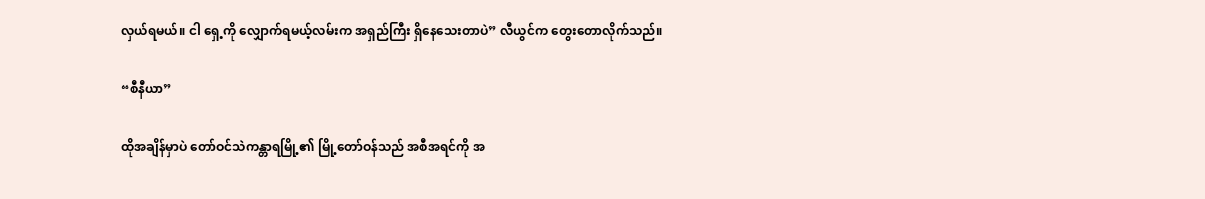လှယ်ရမယ်။ ငါ ရှေ့ကို လျှောက်ရမယ့်လမ်းက အရှည်ကြီး ရှိနေသေးတာပဲ” လီယွင်က တွေးတောလိုက်သည်။

“စီနီယာ”

ထိုအချိန်မှာပဲ တော်ဝင်သဲကန္တာရမြို့၏ မြို့တော်ဝန်သည် အစီအရင်ကို အ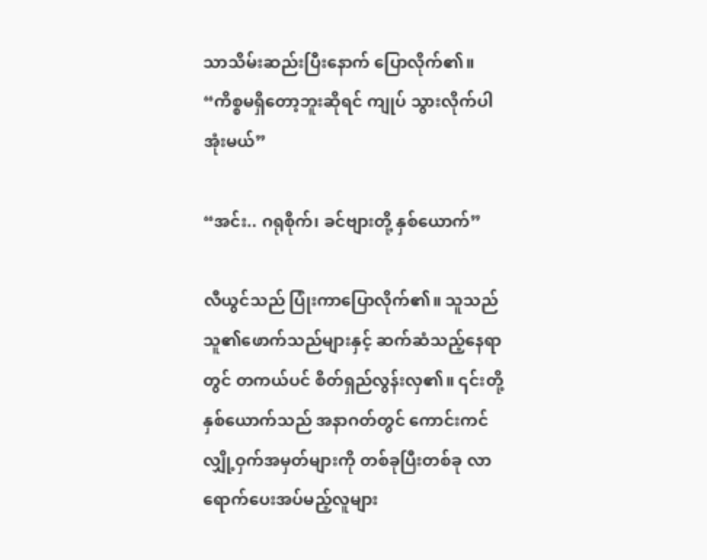သာသိမ်းဆည်းပြီးနောက် ပြောလိုက်၏။ “ကိစ္စမရှိတော့ဘူးဆိုရင် ကျုပ် သွားလိုက်ပါအုံးမယ်”

“အင်း.. ဂရုစိုက်၊ ခင်ဗျားတို့ နှစ်ယောက်”

လီယွင်သည် ပြုံးကာပြောလိုက်၏။ သူသည် သူ၏ဖောက်သည်များနှင့် ဆက်ဆံသည့်နေရာတွင် တကယ်ပင် စိတ်ရှည်လွန်းလှ၏။ ၎င်းတို့နှစ်ယောက်သည် အနာဂတ်တွင် ကောင်းကင် လျှို့ဝှက်အမှတ်များကို တစ်ခုပြီးတစ်ခု လာရောက်ပေးအပ်မည့်လူများ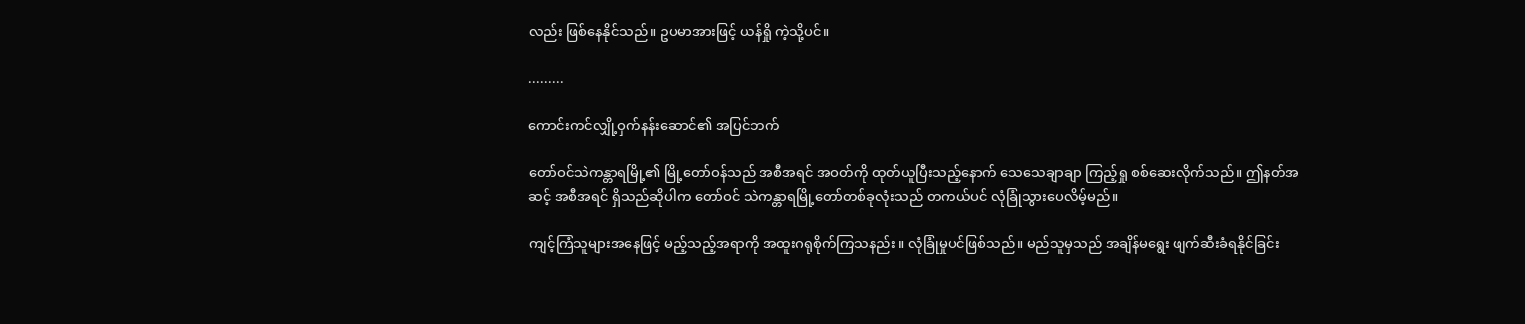လည်း ဖြစ်နေနိုင်သည်။ ဥပမာအားဖြင့် ယန်ရှို ကဲ့သို့ပင်။

.........

ကောင်းကင်လျှို့ဝှက်နန်းဆောင်၏ အပြင်ဘက်

တော်ဝင်သဲကန္တာရမြို့၏ မြို့တော်ဝန်သည် အစီအရင် အဝတ်ကို ထုတ်ယူပြီးသည့်နောက် သေသေချာချာ ကြည့်ရှု စစ်ဆေးလိုက်သည်။ ဤနတ်အဆင့် အစီအရင် ရှိသည်ဆိုပါက တော်ဝင် သဲကန္တာရမြို့တော်တစ်ခုလုံးသည် တကယ်ပင် လုံခြုံသွားပေလိမ့်မည်။

ကျင့်ကြံသူများအနေဖြင့် မည့်သည့်အရာကို အထူးဂရုစိုက်ကြသနည်း။ လုံခြုံမှုပင်ဖြစ်သည်။ မည်သူမှသည် အချိန်မရွေး ဖျက်ဆီးခံရနိုင်ခြင်း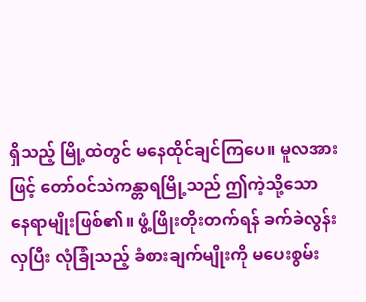ရှိသည့် မြို့ထဲတွင် မနေထိုင်ချင်ကြပေ။ မူလအားဖြင့် တော်ဝင်သဲကန္တာရမြို့သည် ဤကဲ့သို့သော နေရာမျိုးဖြစ်၏။ ဖွံ့ဖြိုးတိုးတက်ရန် ခက်ခဲလွန်းလှပြီး လုံခြုံသည့် ခံစားချက်မျိုးကို မပေးစွမ်း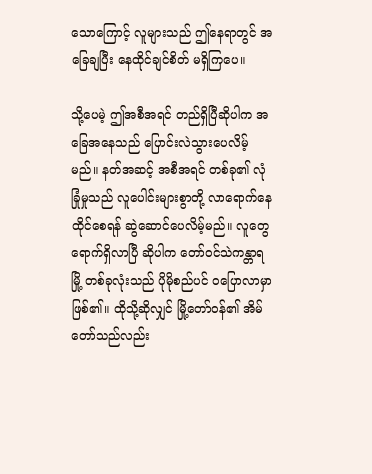သောကြောင့် လူများသည် ဤနေရာတွင် အခြေချပြီး နေထိုင်ချင်စိတ် မရှိကြပေ။

သို့ပေမဲ့ ဤအစီအရင် တည်ရှိပြီဆိုပါက အခြေအနေသည် ပြောင်းလဲသွားပေလိမ့်မည်။ နတ်အဆင့် အစီအရင် တစ်ခု၏ လုံခြုံမှုသည် လူပေါင်းများစွာတို့ လာရောက်နေထိုင်စေရန် ဆွဲဆောင်ပေလိမ့်မည်။ လူတွေ ရောက်ရှိလာပြီ ဆိုပါက တော်ဝင်သဲကန္တာရမြို့ တစ်ခုလုံးသည် ပိုမိုစည်ပင် ဝပြောလာမှာဖြစ်၏။ ထိုသို့ဆိုလျှင် မြို့တော်ဝန်၏ အိမ်တော်သည်လည်း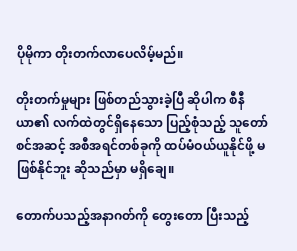ပိုမိုကာ တိုးတက်လာပေလိမ့်မည်။

တိုးတက်မှုများ ဖြစ်တည်သွားခဲ့ပြီ ဆိုပါက စီနီယာ၏ လက်ထဲတွင်ရှိနေသော ပြည့်စုံသည့် သူတော်စင်အဆင့် အစီအရင်တစ်ခုကို ထပ်မံဝယ်ယူနိုင်ဖို့ မဖြစ်နိုင်ဘူး ဆိုသည်မှာ မရှိချေ။

တောက်ပသည့်အနာဂတ်ကို တွေးတော ပြီးသည့်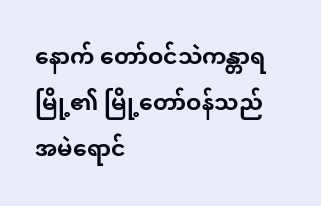နောက် တော်ဝင်သဲကန္တာရမြို့၏ မြို့တော်ဝန်သည် အမဲရောင်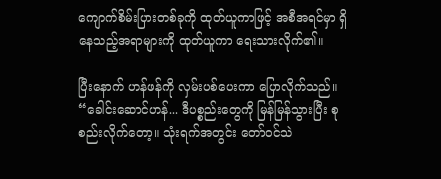ကျောက်စိမ်းပြားတစ်ခုကို ထုတ်ယူကာဖြင့် အစီအရင်မှာ ရှိနေသည့်အရာများကို ထုတ်ယူကာ ရေးသားလိုက်၏။

ပြီးနောက် ဟန်ဖန်ကို လှမ်းပစ်ပေးကာ ပြောလိုက်သည်။ “ခေါင်းဆောင်ဟန်... ဒီပစ္စည်းတွေကို မြန်မြန်သွားပြီး စုစည်းလိုက်တော့။ သုံးရက်အတွင်း တော်ဝင်သဲ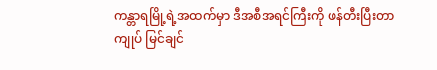ကန္တာရမြို့ရဲ့အထက်မှာ ဒီအစီအရင်ကြီးကို ဖန်တီးပြီးတာ ကျုပ် မြင်ချင်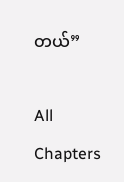တယ်”

All Chapters